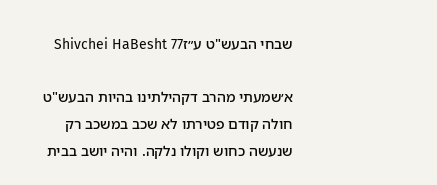שבחי הבעש"ט ע״זShivchei HaBesht 77

א׳שמעתי מהרב דקהילתינו בהיות הבעש"ט חולה קודם פטירתו לא שכב במשכב רק שנעשה כחוש וקולו נלקה. והיה יושב בבית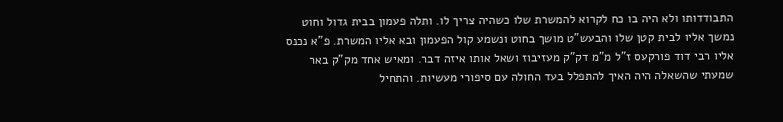התבודדותו ולא היה בו כח לקרוא להמשרת שלו כשהיה צריך לו. ותלה פעמון בבית גדול וחוט נמשך אליו לבית קטן שלו והבעש"ט מושך בחוט ונשמע קול הפעמון ובא אליו המשרת. פ"א נכנס אליו רבי דוד פורקעס ז"ל מ"מ דק"ק מעזיבוז ושאל אותו איזה דבר. ומאיש אחד מק"ק באר שמעתי שהשאלה היה האיך להתפלל בעד החולה עם סיפורי מעשיות. והתחיל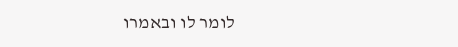לומר לו ובאמרו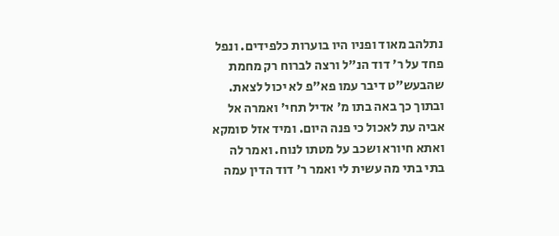נתלהב מאוד ופניו היו בוערות כלפידים. ונפל פחד על ר' דוד הנ"ל ורצה לברוח רק מחמת שהבעש"ט דיבר עמו פא"פ לא יכול לצאת. ובתוך כך באה בתו מ' אדיל תחי' ואמרה אל אביה עת לאכול כי פנה היום. ומיד אזל סומקא ואתא חיורא ושכב על מטתו לנוח. ואמר לה בתי בתי מה עשית לי ואמר ר' דוד הדין עמה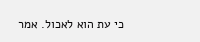כי עת הוא לאכול. אמר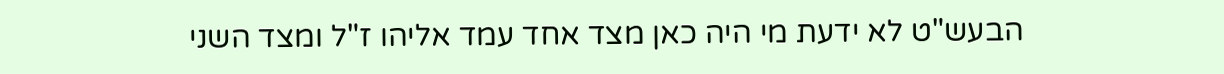הבעש"ט לא ידעת מי היה כאן מצד אחד עמד אליהו ז"ל ומצד השני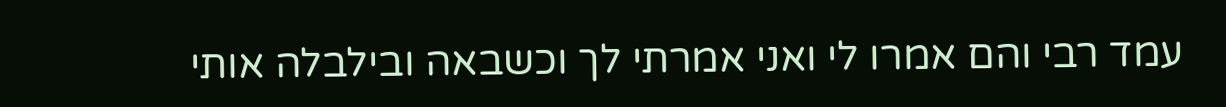עמד רבי והם אמרו לי ואני אמרתי לך וכשבאה ובילבלה אותי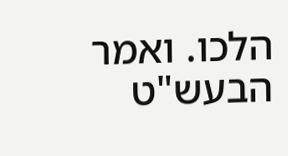הלכו. ואמר הבעש"ט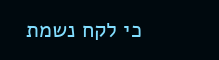כי לקח נשמת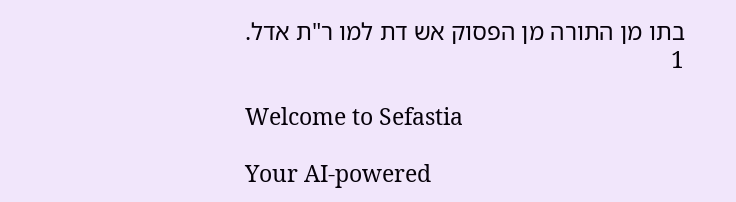בתו מן התורה מן הפסוק אש דת למו ר"ת אדל.
1

Welcome to Sefastia

Your AI-powered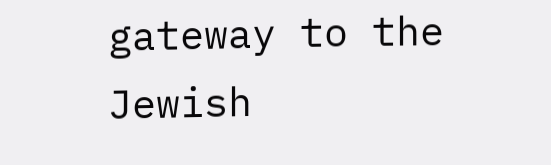gateway to the Jewish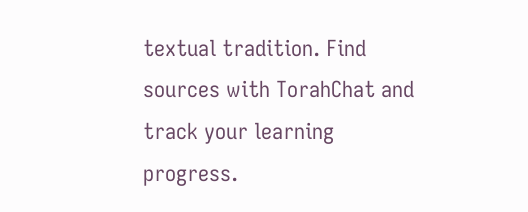textual tradition. Find sources with TorahChat and track your learning progress.